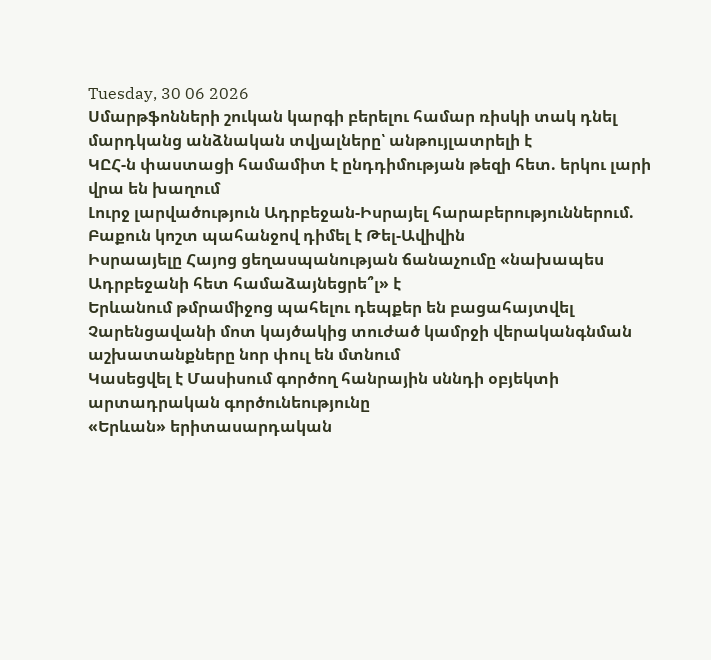Tuesday, 30 06 2026
Սմարթֆոնների շուկան կարգի բերելու համար ռիսկի տակ դնել մարդկանց անձնական տվյալները՝ անթույլատրելի է
ԿԸՀ-ն փաստացի համամիտ է ընդդիմության թեզի հետ. երկու լարի վրա են խաղում
Լուրջ լարվածություն Ադրբեջան-Իսրայել հարաբերություններում. Բաքուն կոշտ պահանջով դիմել է Թել-Ավիվին
Իսրաայելը Հայոց ցեղասպանության ճանաչումը «նախապես Ադրբեջանի հետ համաձայնեցրե՞լ» է
Երևանում թմրամիջոց պահելու դեպքեր են բացահայտվել
Չարենցավանի մոտ կայծակից տուժած կամրջի վերականգնման աշխատանքները նոր փուլ են մտնում
Կասեցվել է Մասիսում գործող հանրային սննդի օբյեկտի արտադրական գործունեությունը
«Երևան» երիտասարդական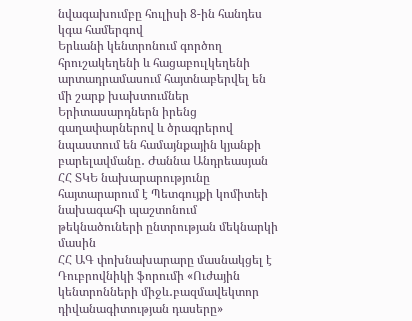նվագախումբը հուլիսի 8-ին հանդես կգա համերգով
Երևանի կենտրոնում գործող հրուշակեղենի և հացաբուլկեղենի արտադրամասում հայտնաբերվել են մի շարք խախտումներ
Երիտասարդներն իրենց գաղափարներով և ծրագրերով նպաստում են համայնքային կյանքի բարելավմանը․ Ժաննա Անդրեասյան
ՀՀ ՏԿԵ նախարարությունը հայտարարում է Պետգույքի կոմիտեի նախագահի պաշտոնում թեկնածուների ընտրության մեկնարկի մասին
ՀՀ ԱԳ փոխնախարարը մասնակցել է Դուբրովնիկի ֆորումի «Ուժային կենտրոնների միջև․բազմավեկտոր դիվանագիտության դասերը»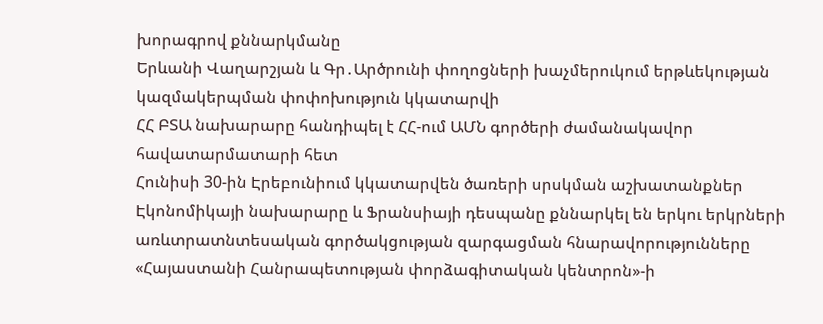խորագրով քննարկմանը
Երևանի Վաղարշյան և Գր․Արծրունի փողոցների խաչմերուկում երթևեկության կազմակերպման փոփոխություն կկատարվի
ՀՀ ԲՏԱ նախարարը հանդիպել է ՀՀ-ում ԱՄՆ գործերի ժամանակավոր հավատարմատարի հետ
Հունիսի 30-ին Էրեբունիում կկատարվեն ծառերի սրսկման աշխատանքներ
Էկոնոմիկայի նախարարը և Ֆրանսիայի դեսպանը քննարկել են երկու երկրների առևտրատնտեսական գործակցության զարգացման հնարավորությունները
«Հայաստանի Հանրապետության փորձագիտական կենտրոն»-ի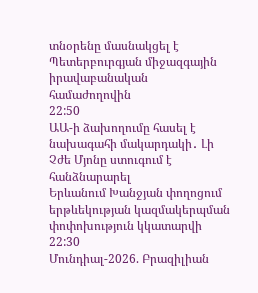տնօրենը մասնակցել է Պետերբուրգյան միջազգային իրավաբանական համաժողովին
22:50
ԱԱ-ի ձախողումը հասել է նախագահի մակարդակի․ Լի Չժե Մյոնը ստուգում է հանձնարարել
Երևանում Խանջյան փողոցում երթևեկության կազմակերպման փոփոխություն կկատարվի
22:30
Մունդիալ-2026. Բրազիլիան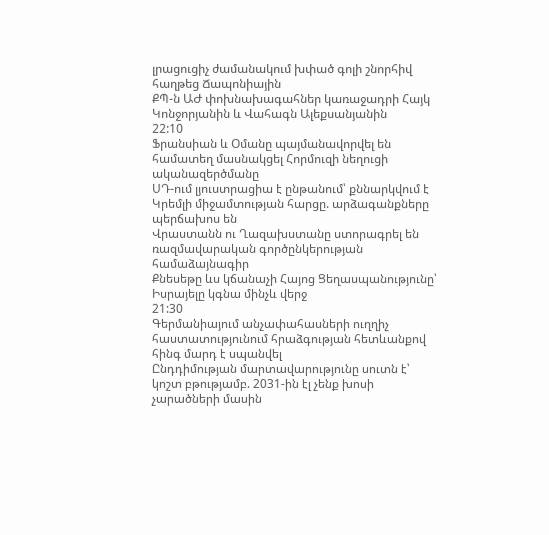լրացուցիչ ժամանակում խփած գոլի շնորհիվ հաղթեց Ճապոնիային
ՔՊ-ն ԱԺ փոխնախագահներ կառաջադրի Հայկ Կոնջորյանին և Վահագն Ալեքսանյանին
22:10
Ֆրանսիան և Օմանը պայմանավորվել են համատեղ մասնակցել Հորմուզի նեղուցի ականազերծմանը
ՍԴ-ում լյուստրացիա է ընթանում՝ քննարկվում է Կրեմլի միջամտության հարցը. արձագանքները պերճախոս են
Վրաստանն ու Ղազախստանը ստորագրել են ռազմավարական գործընկերության համաձայնագիր
Քնեսեթը ևս կճանաչի Հայոց Ցեղասպանությունը՝ Իսրայելը կգնա մինչև վերջ
21:30
Գերմանիայում անչափահասների ուղղիչ հաստատությունում հրաձգության հետևանքով հինգ մարդ է սպանվել
Ընդդիմության մարտավարությունը սուտն է՝ կոշտ բթությամբ. 2031-ին էլ չենք խոսի չարածների մասին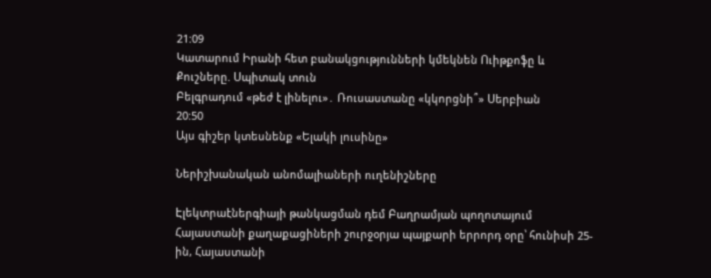21:09
Կատարում Իրանի հետ բանակցությունների կմեկնեն Ուիթքոֆը և Քուշները. Սպիտակ տուն
Բելգրադում «թեժ է լինելու»․ Ռուսաստանը «կկորցնի՞» Սերբիան
20:50
Այս գիշեր կտեսնենք «Ելակի լուսինը»

Ներիշխանական անոմալիաների ուղենիշները

Էլեկտրաէներգիայի թանկացման դեմ Բաղրամյան պողոտայում Հայաստանի քաղաքացիների շուրջօրյա պայքարի երրորդ օրը՝ հունիսի 25-ին, Հայաստանի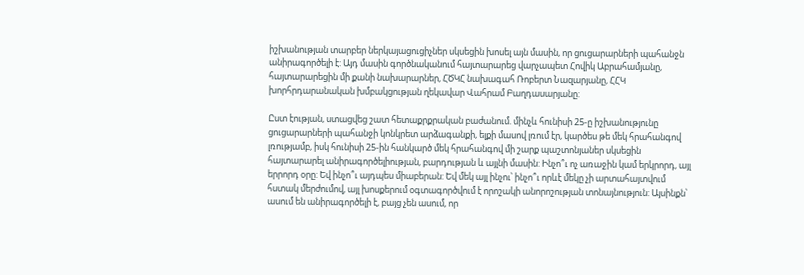իշխանության տարբեր ներկայացուցիչներ սկսեցին խոսել այն մասին, որ ցուցարարների պահանջն անիրագործելի է: Այդ մասին գործնականում հայտարարեց վարչապետ Հովիկ Աբրահամյանը, հայտարարեցին մի քանի նախարարներ, ՀԾԿՀ նախագահ Ռոբերտ Նազարյանը, ՀՀԿ խորհրդարանական խմբակցության ղեկավար Վահրամ Բաղդասարյանը:

Ըստ էության, ստացվեց շատ հետաքրքրական բաժանում. մինչև հունիսի 25-ը իշխանությունը ցուցարարների պահանջի կոնկրետ արձագանքի, ելքի մասով լռում էր, կարծես թե մեկ հրահանգով լռությամբ, իսկ հունիսի 25-ին հանկարծ մեկ հրահանգով մի շարք պաշտոնյաներ սկսեցին հայտարարել անիրագործելիության, բարդության և այլնի մասին: Ինչո՞ւ ոչ առաջին կամ երկրորդ, այլ երրորդ օրը: Եվ ինչո՞ւ այդպես միաբերան: Եվ մեկ այլ ինչու՝ ինչո՞ւ որևէ մեկը չի արտահայտվում հստակ մերժումով, այլ խոսքերում օգտագործվում է որոշակի անորոշության տոնայնություն: Այսինքն՝ ասում են անիրագործելի է, բայց չեն ասում, որ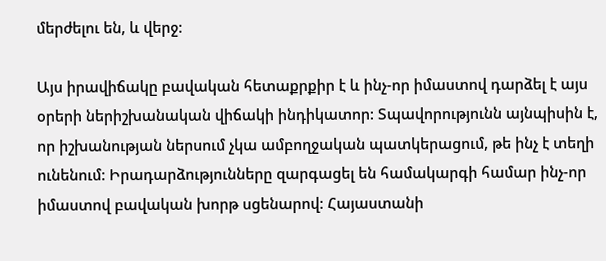մերժելու են, և վերջ:

Այս իրավիճակը բավական հետաքրքիր է և ինչ-որ իմաստով դարձել է այս օրերի ներիշխանական վիճակի ինդիկատոր: Տպավորությունն այնպիսին է, որ իշխանության ներսում չկա ամբողջական պատկերացում, թե ինչ է տեղի ունենում: Իրադարձությունները զարգացել են համակարգի համար ինչ-որ իմաստով բավական խորթ սցենարով: Հայաստանի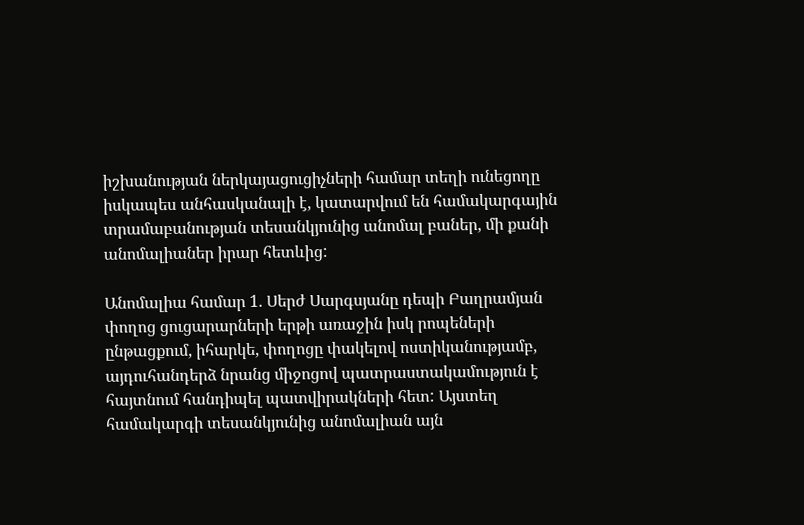իշխանության ներկայացուցիչների համար տեղի ունեցողը իսկապես անհասկանալի է, կատարվում են համակարգային տրամաբանության տեսանկյունից անոմալ բաներ, մի քանի անոմալիաներ իրար հետևից:

Անոմալիա համար 1. Սերժ Սարգսյանը դեպի Բաղրամյան փողոց ցուցարարների երթի առաջին իսկ րոպեների ընթացքում, իհարկե, փողոցը փակելով ոստիկանությամբ, այդուհանդերձ նրանց միջոցով պատրաստակամություն է հայտնում հանդիպել պատվիրակների հետ: Այստեղ համակարգի տեսանկյունից անոմալիան այն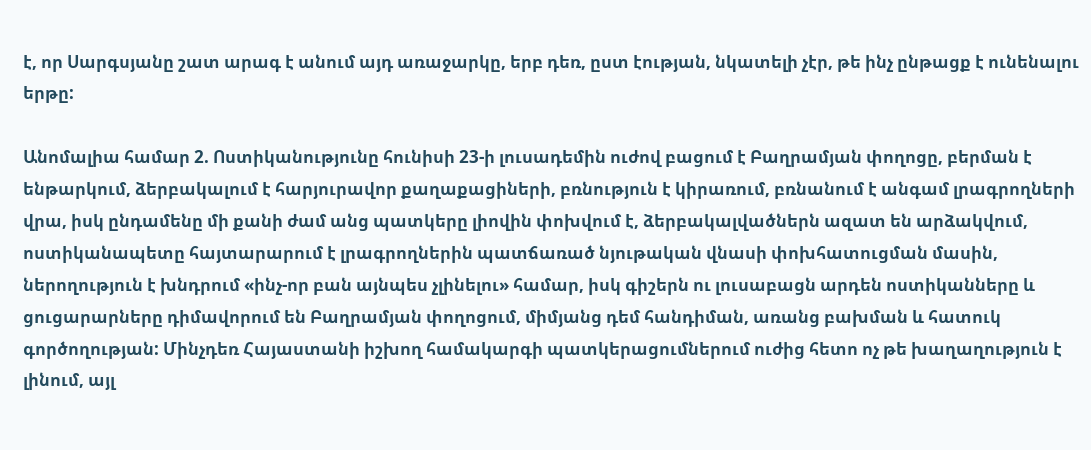է, որ Սարգսյանը շատ արագ է անում այդ առաջարկը, երբ դեռ, ըստ էության, նկատելի չէր, թե ինչ ընթացք է ունենալու երթը:

Անոմալիա համար 2. Ոստիկանությունը հունիսի 23-ի լուսադեմին ուժով բացում է Բաղրամյան փողոցը, բերման է ենթարկում, ձերբակալում է հարյուրավոր քաղաքացիների, բռնություն է կիրառում, բռնանում է անգամ լրագրողների վրա, իսկ ընդամենը մի քանի ժամ անց պատկերը լիովին փոխվում է, ձերբակալվածներն ազատ են արձակվում, ոստիկանապետը հայտարարում է լրագրողներին պատճառած նյութական վնասի փոխհատուցման մասին, ներողություն է խնդրում «ինչ-որ բան այնպես չլինելու» համար, իսկ գիշերն ու լուսաբացն արդեն ոստիկանները և ցուցարարները դիմավորում են Բաղրամյան փողոցում, միմյանց դեմ հանդիման, առանց բախման և հատուկ գործողության: Մինչդեռ Հայաստանի իշխող համակարգի պատկերացումներում ուժից հետո ոչ թե խաղաղություն է լինում, այլ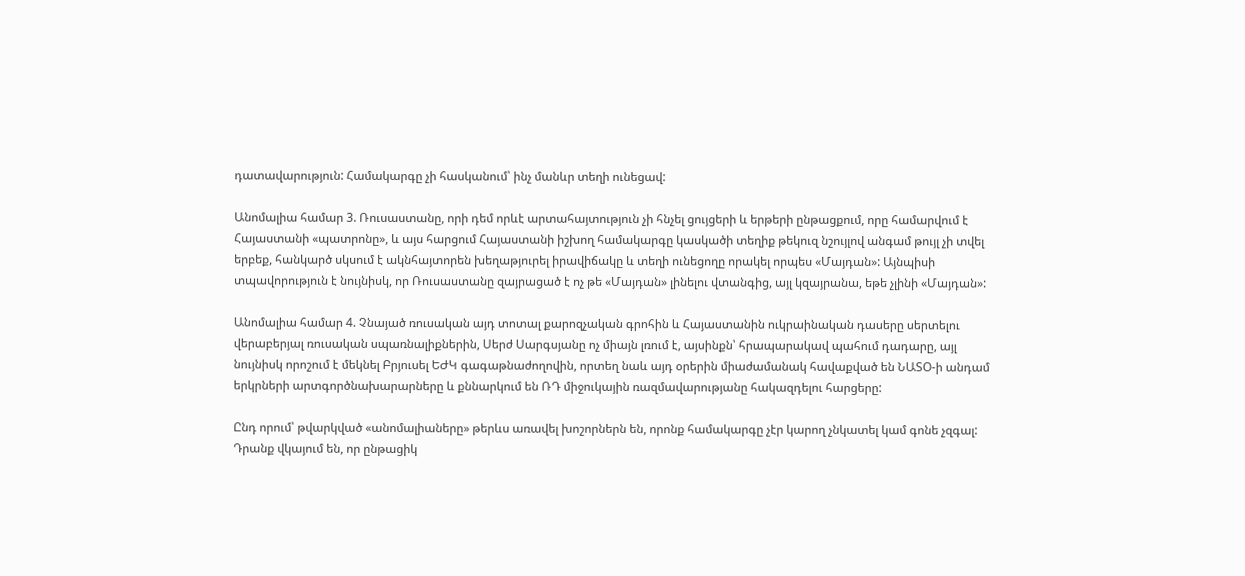դատավարություն: Համակարգը չի հասկանում՝ ինչ մանևր տեղի ունեցավ:

Անոմալիա համար 3. Ռուսաստանը, որի դեմ որևէ արտահայտություն չի հնչել ցույցերի և երթերի ընթացքում, որը համարվում է Հայաստանի «պատրոնը», և այս հարցում Հայաստանի իշխող համակարգը կասկածի տեղիք թեկուզ նշույլով անգամ թույլ չի տվել երբեք, հանկարծ սկսում է ակնհայտորեն խեղաթյուրել իրավիճակը և տեղի ունեցողը որակել որպես «Մայդան»: Այնպիսի տպավորություն է նույնիսկ, որ Ռուսաստանը զայրացած է ոչ թե «Մայդան» լինելու վտանգից, այլ կզայրանա, եթե չլինի «Մայդան»:

Անոմալիա համար 4. Չնայած ռուսական այդ տոտալ քարոզչական գրոհին և Հայաստանին ուկրաինական դասերը սերտելու վերաբերյալ ռուսական սպառնալիքներին, Սերժ Սարգսյանը ոչ միայն լռում է, այսինքն՝ հրապարակավ պահում դադարը, այլ նույնիսկ որոշում է մեկնել Բրյուսել ԵԺԿ գագաթնաժողովին, որտեղ նաև այդ օրերին միաժամանակ հավաքված են ՆԱՏՕ-ի անդամ երկրների արտգործնախարարները և քննարկում են ՌԴ միջուկային ռազմավարությանը հակազդելու հարցերը:

Ընդ որում՝ թվարկված «անոմալիաները» թերևս առավել խոշորներն են, որոնք համակարգը չէր կարող չնկատել կամ գոնե չզգալ: Դրանք վկայում են, որ ընթացիկ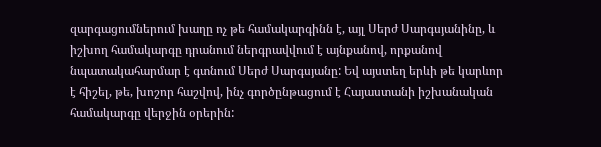զարգացումներում խաղը ոչ թե համակարգինն է, այլ Սերժ Սարգսյանինը, և իշխող համակարգը դրանում ներգրավվում է այնքանով, որքանով նպատակահարմար է գտնում Սերժ Սարգսյանը: Եվ այստեղ երևի թե կարևոր է հիշել, թե, խոշոր հաշվով, ինչ գործընթացում է Հայաստանի իշխանական համակարգը վերջին օրերին: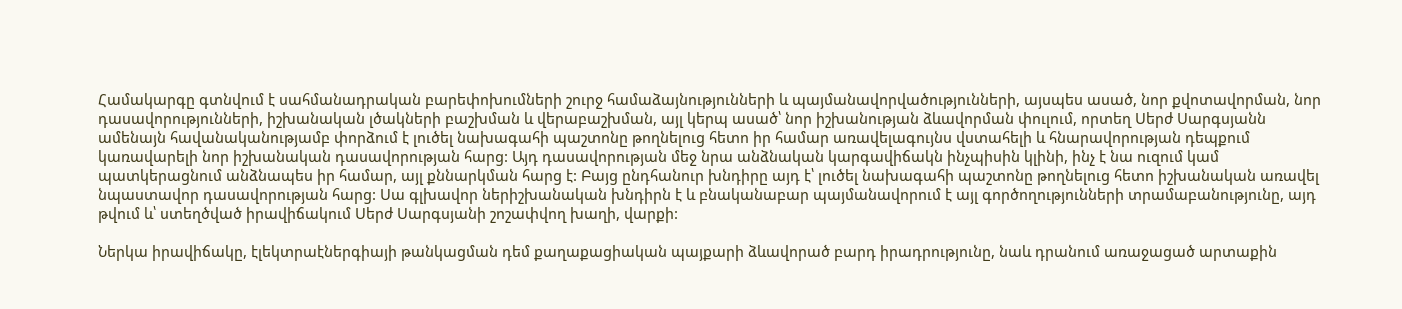Համակարգը գտնվում է սահմանադրական բարեփոխումների շուրջ համաձայնությունների և պայմանավորվածությունների, այսպես ասած, նոր քվոտավորման, նոր դասավորությունների, իշխանական լծակների բաշխման և վերաբաշխման, այլ կերպ ասած՝ նոր իշխանության ձևավորման փուլում, որտեղ Սերժ Սարգսյանն ամենայն հավանականությամբ փորձում է լուծել նախագահի պաշտոնը թողնելուց հետո իր համար առավելագույնս վստահելի և հնարավորության դեպքում կառավարելի նոր իշխանական դասավորության հարց: Այդ դասավորության մեջ նրա անձնական կարգավիճակն ինչպիսին կլինի, ինչ է նա ուզում կամ պատկերացնում անձնապես իր համար, այլ քննարկման հարց է: Բայց ընդհանուր խնդիրը այդ է՝ լուծել նախագահի պաշտոնը թողնելուց հետո իշխանական առավել նպաստավոր դասավորության հարց: Սա գլխավոր ներիշխանական խնդիրն է և բնականաբար պայմանավորում է այլ գործողությունների տրամաբանությունը, այդ թվում և՝ ստեղծված իրավիճակում Սերժ Սարգսյանի շոշափվող խաղի, վարքի:

Ներկա իրավիճակը, էլեկտրաէներգիայի թանկացման դեմ քաղաքացիական պայքարի ձևավորած բարդ իրադրությունը, նաև դրանում առաջացած արտաքին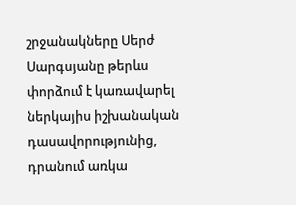շրջանակները Սերժ Սարգսյանը թերևս փորձում է կառավարել ներկայիս իշխանական դասավորությունից, դրանում առկա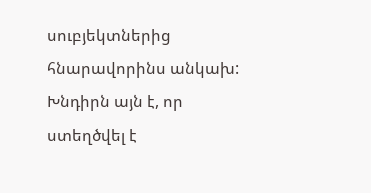սուբյեկտներից հնարավորինս անկախ: Խնդիրն այն է, որ ստեղծվել է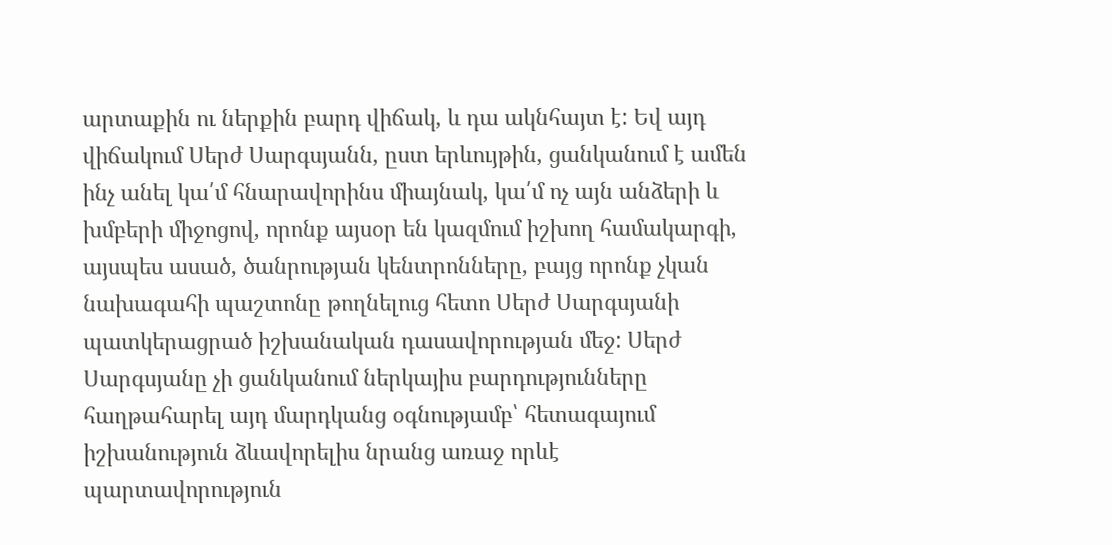արտաքին ու ներքին բարդ վիճակ, և դա ակնհայտ է: Եվ այդ վիճակում Սերժ Սարգսյանն, ըստ երևույթին, ցանկանում է ամեն ինչ անել կա՛մ հնարավորինս միայնակ, կա՛մ ոչ այն անձերի և խմբերի միջոցով, որոնք այսօր են կազմում իշխող համակարգի, այսպես ասած, ծանրության կենտրոնները, բայց որոնք չկան նախագահի պաշտոնը թողնելուց հետո Սերժ Սարգսյանի պատկերացրած իշխանական դասավորության մեջ: Սերժ Սարգսյանը չի ցանկանում ներկայիս բարդությունները հաղթահարել այդ մարդկանց օգնությամբ՝ հետագայում իշխանություն ձևավորելիս նրանց առաջ որևէ պարտավորություն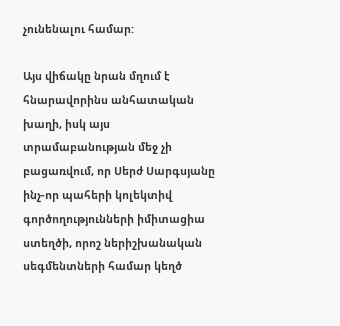չունենալու համար:

Այս վիճակը նրան մղում է հնարավորինս անհատական խաղի, իսկ այս տրամաբանության մեջ չի բացառվում, որ Սերժ Սարգսյանը ինչ-որ պահերի կոլեկտիվ գործողությունների իմիտացիա ստեղծի, որոշ ներիշխանական սեգմենտների համար կեղծ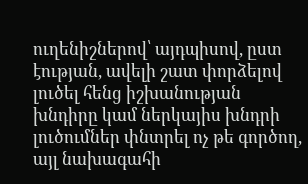ուղենիշներով՝ այդպիսով, ըստ էության, ավելի շատ փորձելով լուծել հենց իշխանության խնդիրը կամ ներկայիս խնդրի լուծումներ փնտրել ոչ թե գործող, այլ նախագահի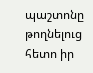պաշտոնը թողնելուց հետո իր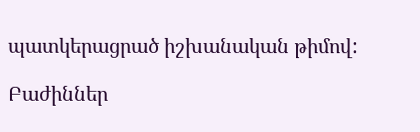պատկերացրած իշխանական թիմով:

Բաժիններ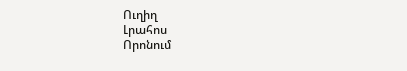Ուղիղ
Լրահոս
Որոնում